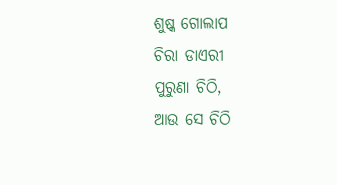ଶୁଷ୍କ ଗୋଲାପ
ଚିରା ଡାଏରୀ
ପୁରୁଣା ଚିଠି,
ଆଉ ସେ ଚିଠି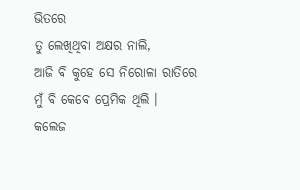ଭିତରେ
ତୁ ଲେଖିଥିବା ଅକ୍ଷର ନାଲି,
ଆଜି ବି କୁହେ ସେ ନିରୋଳା ରାତିରେ
ମୁଁ ବି କେବେ ପ୍ରେମିକ ଥିଲି ।
କଲେଜ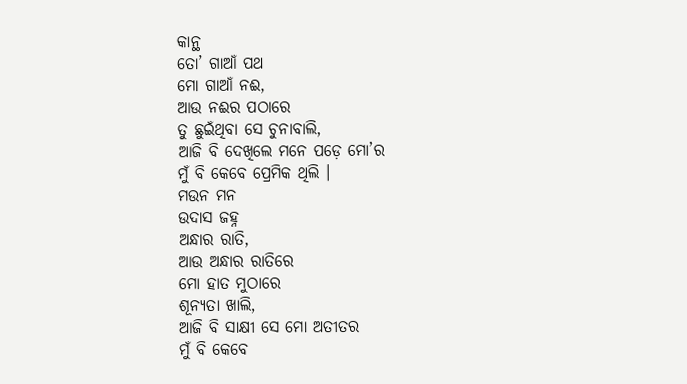କାନ୍ଥ
ତୋ’ ଗାଆଁ ପଥ
ମୋ ଗାଆଁ ନଈ,
ଆଉ ନଈର ପଠାରେ
ତୁ ଛୁଇଁଥିବା ସେ ଚୁନାବାଲି,
ଆଜି ବି ଦେଖିଲେ ମନେ ପଡ଼େ ମୋ’ର
ମୁଁ ବି କେବେ ପ୍ରେମିକ ଥିଲି ।
ମଉନ ମନ
ଉଦାସ ଜହ୍ନ
ଅନ୍ଧାର ରାତି,
ଆଉ ଅନ୍ଧାର ରାତିରେ
ମୋ ହାତ ମୁଠାରେ
ଶୂନ୍ୟତା ଖାଲି,
ଆଜି ବି ସାକ୍ଷୀ ସେ ମୋ ଅତୀତର
ମୁଁ ବି କେବେ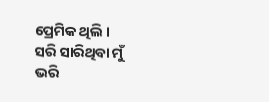ପ୍ରେମିକ ଥିଲି ।
ସରି ସାରିଥିବା ମୁଁ
ଭରି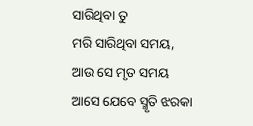ସାରିଥିବା ତୁ
ମରି ସାରିଥିବା ସମୟ,
ଆଉ ସେ ମୃତ ସମୟ
ଆସେ ଯେବେ ସ୍ମୃତି ଝରକା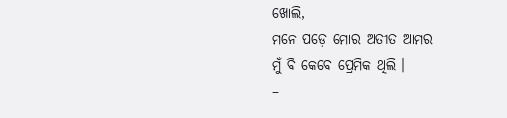ଖୋଲି,
ମନେ ପଡ଼େ ମୋର ଅତୀତ ଆମର
ମୁଁ ବି କେବେ ପ୍ରେମିକ ଥିଲି ।
–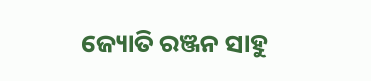ଜ୍ୟୋତି ରଞ୍ଜନ ସାହୁ